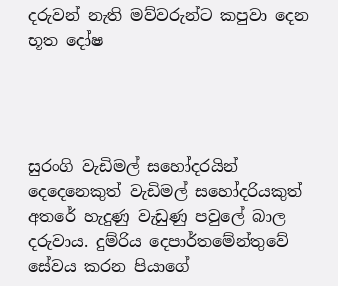දරුවන් නැති මව්වරුන්ට කපුවා දෙන භූත දෝෂ




සුරංගි වැඩිමල් සහෝදරයින් දෙදෙනෙකුත් වැඩිමල් සහෝදරියකුත් අතරේ හැදුණු වැඩුණු පවුලේ බාල දරුවාය. දුම්රිය දෙපාර්තමේන්තුවේ සේවය කරන පියාගේ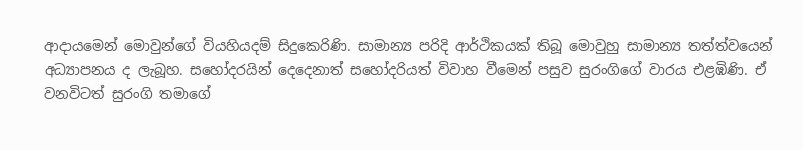ආදායමෙන් මොවුන්ගේ වියහියදම් සිදුකෙරිණි. සාමාන්‍ය පරිදි ආර්ථිකයක් තිබූ මොවුහු සාමාන්‍ය තත්ත්වයෙන් අධ්‍යාපනය ද ලැබූහ. සහෝදරයින් දෙදෙනාත් සහෝදරියත් විවාහ වීමෙන් පසුව සුරංගිගේ වාරය එළඹිණි. ඒ වනවිටත් සුරංගි තමාගේ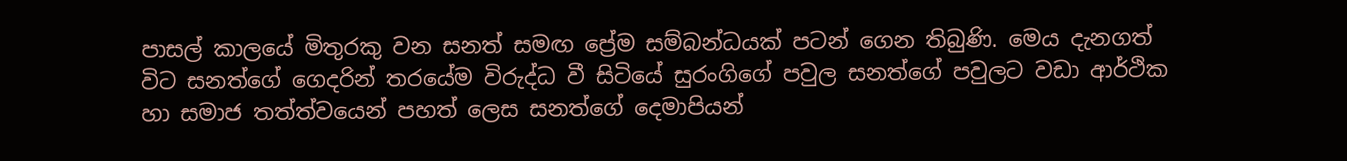පාසල් කාලයේ මිතුරකු වන සනත් සමඟ ප්‍රේම සම්බන්ධයක් පටන් ගෙන තිබුණි. මෙය දැනගත් විට සනත්ගේ ගෙදරින් තරයේම විරුද්ධ වී සිටියේ සුරංගිගේ පවුල සනත්ගේ පවුලට වඩා ආර්ථික හා සමාජ තත්ත්වයෙන් පහත් ලෙස සනත්ගේ දෙමාපියන්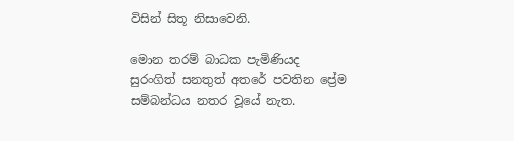විසින් සිතූ නිසාවෙනි.

මොන තරම් බාධක පැමිණියද සුරංගිත් සනතුත් අතරේ පවතින ප්‍රේම සම්බන්ධය නතර වූයේ නැත.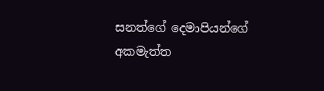සනත්ගේ දෙමාපියන්ගේ අකමැත්ත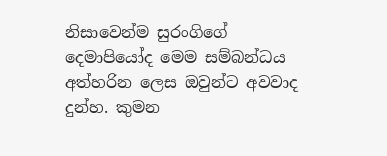නිසාවෙන්ම සුරංගිගේ දෙමාපියෝද මෙම සම්බන්ධය අත්හරින ලෙස ඔවුන්ට අවවාද දුන්හ. කුමන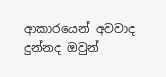ආකාරයෙන් අවවාද දුන්නද ඔවුන්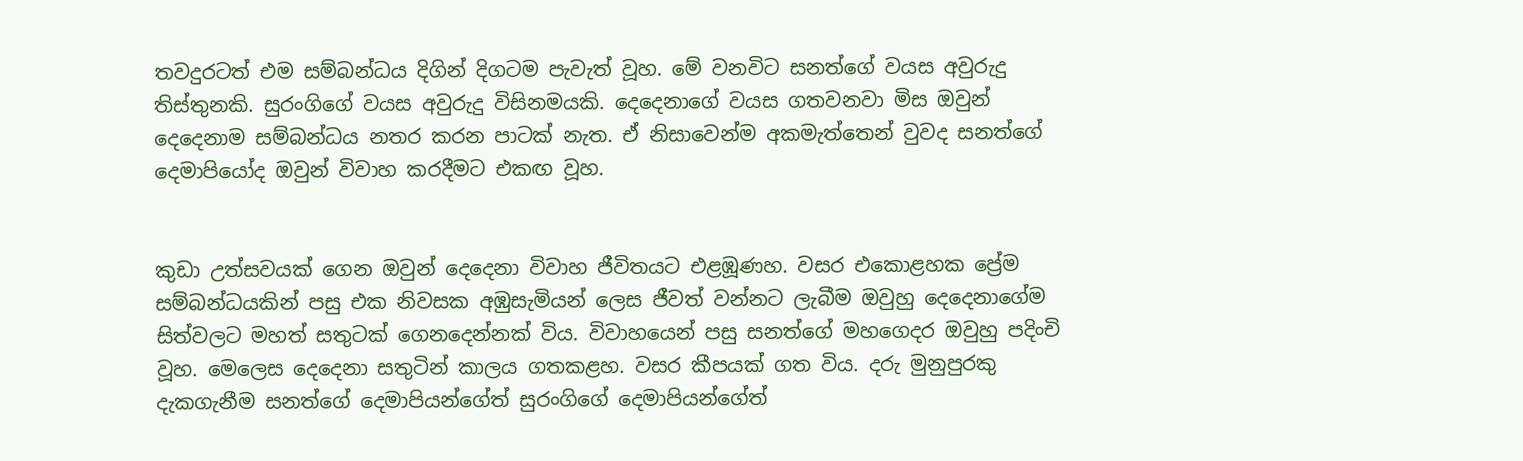තවදුරටත් එම සම්බන්ධය දිගින් දිගටම පැවැත් වූහ. මේ වනවිට සනත්ගේ වයස අවුරුදු තිස්තුනකි. සුරංගිගේ වයස අවුරුදු විසිනමයකි. දෙදෙනාගේ වයස ගතවනවා මිස ඔවුන් දෙදෙනාම සම්බන්ධය නතර කරන පාටක් නැත. ඒ නිසාවෙන්ම අකමැත්තෙන් වුවද සනත්ගේ දෙමාපියෝද ඔවුන් විවාහ කරදීමට එකඟ වූහ.


කුඩා උත්සවයක් ගෙන ඔවුන් දෙදෙනා විවාහ ජීවිතයට එළඹූණහ. වසර එකොළහක ප්‍රේම සම්බන්ධයකින් පසු එක නිවසක අඹුසැමියන් ලෙස ජීවත් වන්නට ලැබීම ඔවුහු දෙදෙනාගේම සිත්වලට මහත් සතුටක් ගෙනදෙන්නක් විය. විවාහයෙන් පසු සනත්ගේ මහගෙදර ඔවුහු පදිංචි වූහ. මෙලෙස දෙදෙනා සතුටින් කාලය ගතකළහ. වසර කීපයක් ගත විය. දරු මුනුපුරකු දැකගැනීම සනත්ගේ දෙමාපියන්ගේත් සුරංගිගේ දෙමාපියන්ගේත්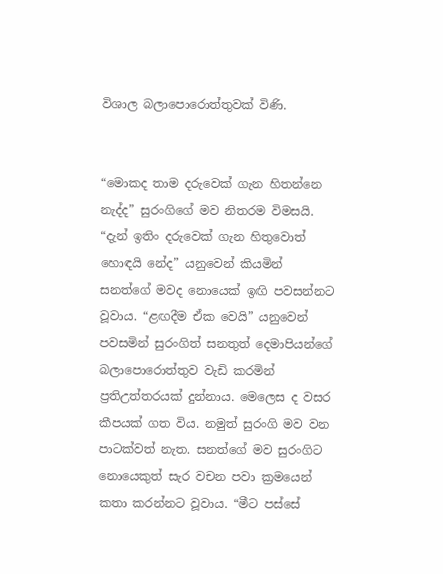විශාල බලාපොරොත්තුවක් විණි.


“මොකද තාම දරුවෙක් ගැන හිතන්නෙ නැද්ද” සුරංගිගේ මව නිතරම විමසයි. “දැන් ඉතිං දරුවෙක් ගැන හිතුවොත් හොඳයි නේද” යනුවෙන් කියමින් සනත්ගේ මවද නොයෙක් ඉඟි පවසන්නට වූවාය. “ළඟදීම ඒක වෙයි” යනුවෙන් පවසමින් සුරංගිත් සනතුත් දෙමාපියන්ගේ බලාපොරොත්තුව වැඩි කරමින් ප්‍රතිඋත්තරයක් දුන්නාය. මෙලෙස ද වසර කීපයක් ගත විය. නමුත් සුරංගි මව වන පාටක්වත් නැත. සනත්ගේ මව සුරංගිට නොයෙකුත් සැර වචන පවා ක්‍රමයෙන් කතා කරන්නට වූවාය. “මීට පස්සේ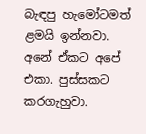බැඳපු හැමෝටමත් ළමයි ඉන්නවා. අනේ ඒකට අපේ එකා. පුස්සකට කරගැහුවා.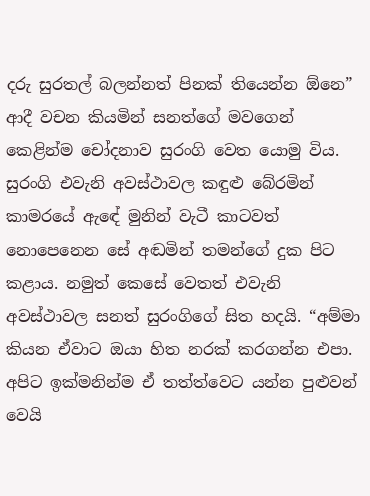දරු සුරතල් බලන්නත් පිනක් තියෙන්න ඕනෙ” ආදී වචන කියමින් සනත්ගේ මවගෙන් කෙළින්ම චෝදනාව සුරංගි වෙත යොමු විය. සුරංගි එවැනි අවස්ථාවල කඳුළු බේරමින් කාමරයේ ඇඳේ මුනින් වැටී කාටවත් නොපෙනෙන සේ අඬමින් තමන්ගේ දුක පිට කළාය. නමුත් කෙසේ වෙතත් එවැනි අවස්ථාවල සනත් සුරංගිගේ සිත හදයි. “අම්මා කියන ඒවාට ඔයා හිත නරක් කරගන්න එපා. අපිට ඉක්මනින්ම ඒ තත්ත්වෙට යන්න පුළුවන් වෙයි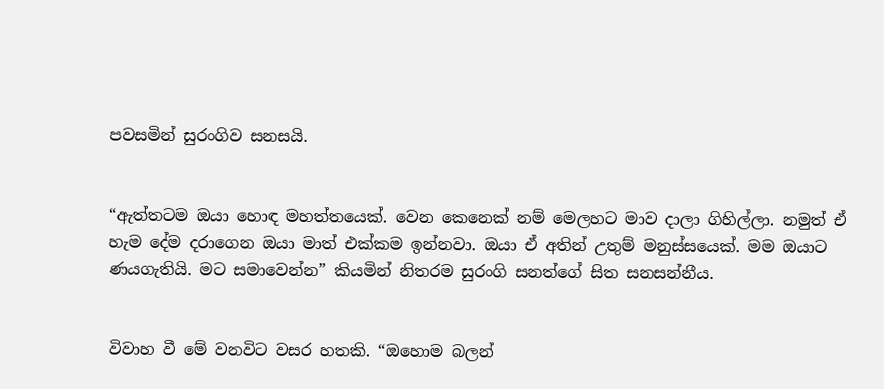පවසමින් සුරංගිව සනසයි.


“ඇත්තටම ඔයා හොඳ මහත්තයෙක්. වෙන කෙනෙක් නම් මෙලහට මාව දාලා ගිහිල්ලා. නමුත් ඒ හැම දේම දරාගෙන ඔයා මාත් එක්කම ඉන්නවා. ඔයා ඒ අතින් උතුම් මනුස්සයෙක්. මම ඔයාට ණයගැතියි. මට සමාවෙන්න” කියමින් නිතරම සුරංගි සනත්ගේ සිත සනසන්නීය.


විවාහ වී මේ වනවිට වසර හතකි. “ඔහොම බලන්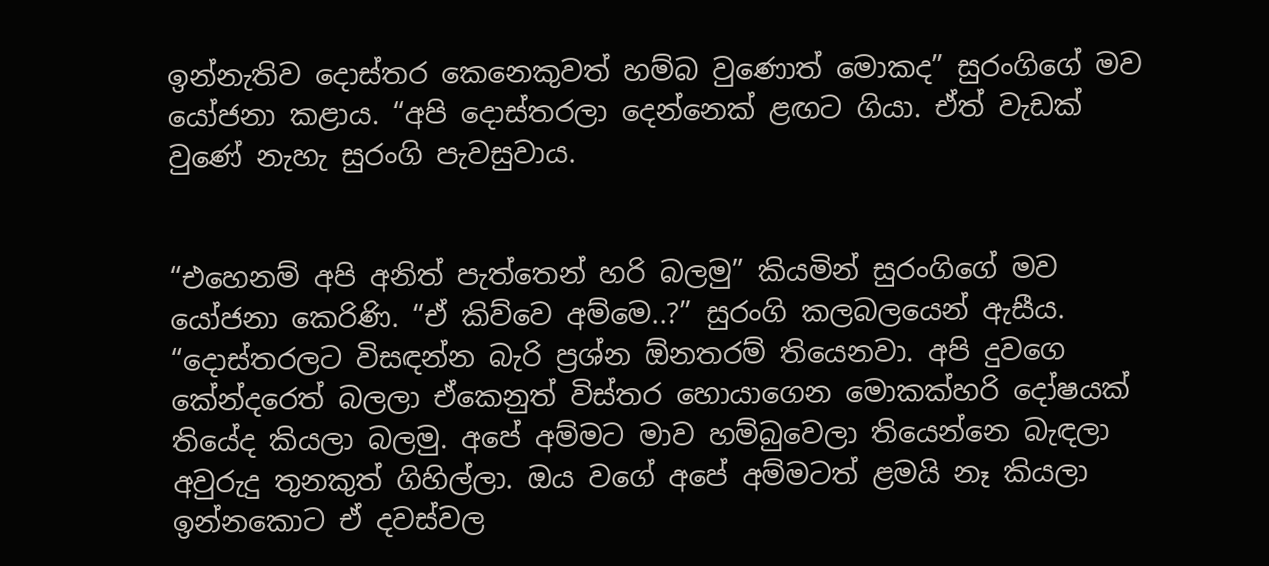ඉන්නැතිව දොස්තර කෙනෙකුවත් හම්බ වුණොත් මොකද” සුරංගිගේ මව යෝජනා කළාය. “අපි දොස්තරලා දෙන්නෙක් ළඟට ගියා. ඒත් වැඩක් වුණේ නැහැ සුරංගි පැවසුවාය.


“එහෙනම් අපි අනිත් පැත්තෙන් හරි බලමු” කියමින් සුරංගිගේ මව යෝජනා කෙරිණි. “ඒ කිව්වෙ අම්මෙ..?” සුරංගි කලබලයෙන් ඇසීය. “දොස්තරලට විසඳන්න බැරි ප්‍රශ්න ඕනතරම් තියෙනවා. අපි දුවගෙ කේන්දරෙත් බලලා ඒකෙනුත් විස්තර හොයාගෙන මොකක්හරි දෝෂයක් තියේද කියලා බලමු. අපේ අම්මට මාව හම්බුවෙලා තියෙන්නෙ බැඳලා අවුරුදු තුනකුත් ගිහිල්ලා. ඔය වගේ අපේ අම්මටත් ළමයි නෑ කියලා ඉන්නකොට ඒ දවස්වල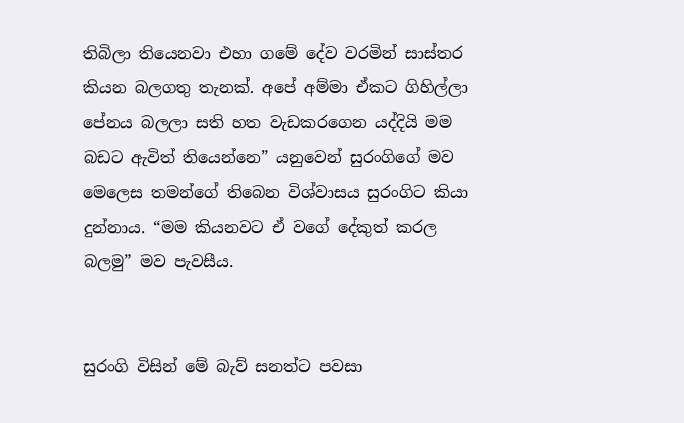තිබිලා තියෙනවා එහා ගමේ දේව වරමින් සාස්තර කියන බලගතු තැනක්. අපේ අම්මා ඒකට ගිහිල්ලා පේනය බලලා සති හත වැඩකරගෙන යද්දියි මම බඩට ඇවිත් තියෙන්නෙ” යනුවෙන් සුරංගිගේ මව මෙලෙස තමන්ගේ තිබෙන විශ්වාසය සුරංගිට කියා දුන්නාය. “මම කියනවට ඒ වගේ දේකුත් කරල බලමු” මව පැවසීය.


සුරංගි විසින් මේ බැව් සනත්ට පවසා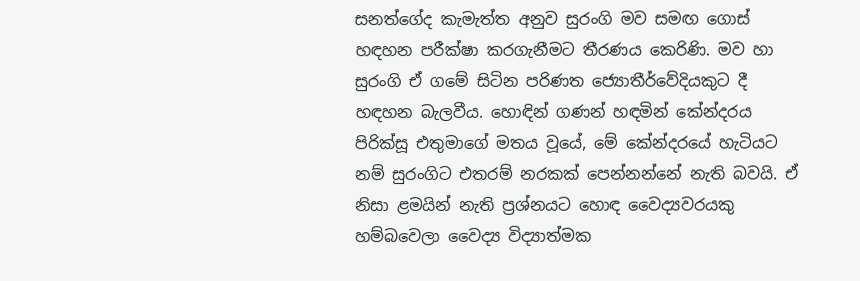සනත්ගේද කැමැත්ත අනුව සුරංගි මව සමඟ ගොස් හඳහන පරීක්ෂා කරගැනීමට තීරණය කෙරිණි. මව හා සුරංගි ඒ ගමේ සිටින පරිණත ජ්‍යොතීර්වේදියකුට දී හඳහන බැලවීය. හොඳින් ගණන් හඳමින් කේන්දරය පිරික්සූ එතුමාගේ මතය වූයේ, මේ කේන්දරයේ හැටියට නම් සුරංගිට එතරම් නරකක් පෙන්නන්නේ නැති බවයි. ඒ නිසා ළමයින් නැති ප්‍රශ්නයට හොඳ වෛද්‍යවරයකු හම්බවෙලා වෛද්‍ය විද්‍යාත්මක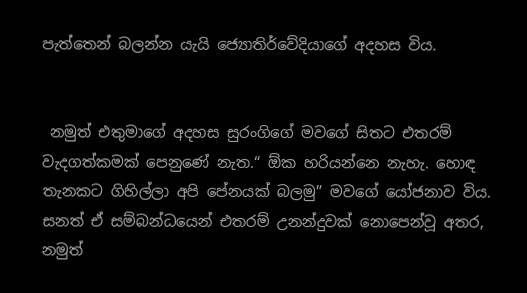පැත්තෙන් බලන්න යැයි ජ්‍යොතිර්වේදියාගේ අදහස විය.


 නමුත් එතුමාගේ අදහස සුරංගිගේ මවගේ සිතට එතරම් වැදගත්කමක් පෙනුණේ නැත.“ ඕක හරියන්නෙ නැහැ. හොඳ තැනකට ගිහිල්ලා අපි පේනයක් බලමු” මවගේ යෝජනාව විය. සනත් ඒ සම්බන්ධයෙන් එතරම් උනන්දුවක් නොපෙන්වූ අතර, නමුත්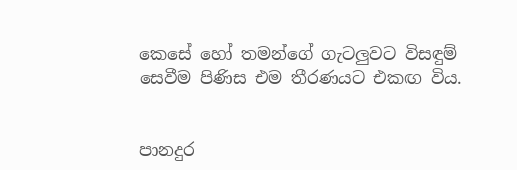කෙසේ හෝ තමන්ගේ ගැටලුවට විසඳුම් සෙවීම පිණිස එම තීරණයට එකඟ විය.


පානදුර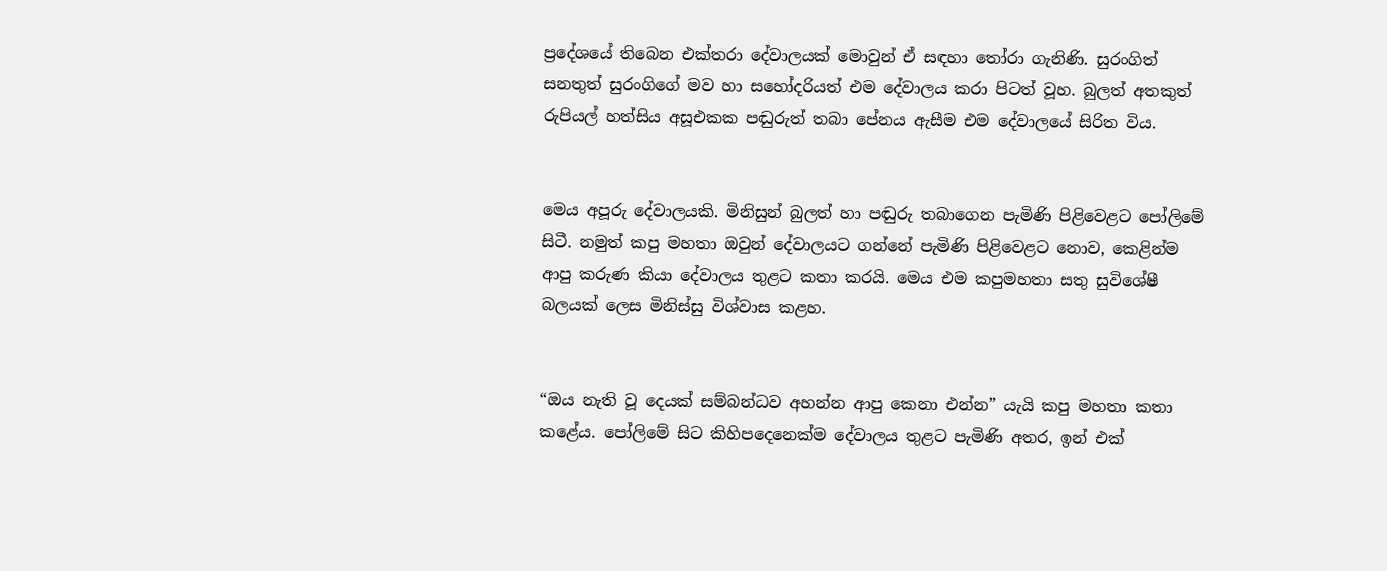ප්‍රදේශයේ තිබෙන එක්තරා දේවාලයක් මොවුන් ඒ සඳහා තෝරා ගැනිණි. සුරංගිත් සනතුත් සුරංගිගේ මව හා සහෝදරියත් එම දේවාලය කරා පිටත් වූහ. බුලත් අතකුත් රුපියල් හත්සිය අසූඑකක පඬුරුත් තබා පේනය ඇසීම එම දේවාලයේ සිරිත විය.


මෙය අපූරු දේවාලයකි. මිනිසුන් බුලත් හා පඬුරු තබාගෙන පැමිණි පිළිවෙළට පෝලිමේ සිටී. නමුත් කපු මහතා ඔවුන් දේවාලයට ගන්නේ පැමිණි පිළිවෙළට නොව, කෙළින්ම ආපු කරුණ කියා දේවාලය තුළට කතා කරයි. මෙය එම කපුමහතා සතු සුවිශේෂී බලයක් ලෙස මිනිස්සු විශ්වාස කළහ.


“ඔය නැති වූ දෙයක් සම්බන්ධව අහන්න ආපු කෙනා එන්න” යැයි කපු මහතා කතා කළේය. පෝලිමේ සිට කිහිපදෙනෙක්ම දේවාලය තුළට පැමිණි අතර, ඉන් එක්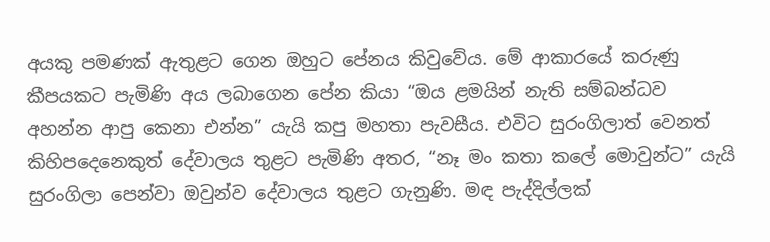අයකු පමණක් ඇතුළට ගෙන ඔහුට පේනය කිවුවේය. මේ ආකාරයේ කරුණු කීපයකට පැමිණි අය ලබාගෙන පේන කියා “ඔය ළමයින් නැති සම්බන්ධව අහන්න ආපු කෙනා එන්න” යැයි කපු මහතා පැවසීය. එවිට සුරංගිලාත් වෙනත් කිහිපදෙනෙකුත් දේවාලය තුළට පැමිණි අතර, “නෑ මං කතා කලේ මොවුන්ට” යැයි සුරංගිලා පෙන්වා ඔවුන්ව දේවාලය තුළට ගැනුණි. මඳ පැද්දිල්ලක්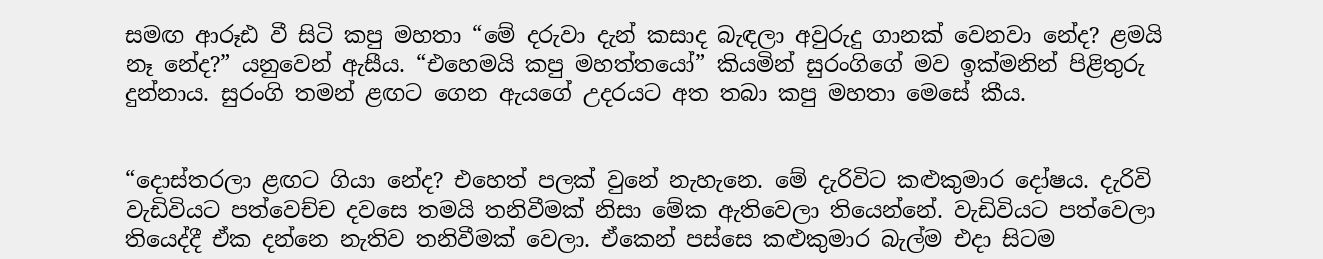සමඟ ආරූඪ වී සිටි කපු මහතා “මේ දරුවා දැන් කසාද බැඳලා අවුරුදු ගානක් වෙනවා නේද? ළමයි නෑ නේද?” යනුවෙන් ඇසීය. “එහෙමයි කපු මහත්තයෝ” කියමින් සුරංගිගේ මව ඉක්මනින් පිළිතුරු දුන්නාය. සුරංගි තමන් ළඟට ගෙන ඇයගේ උදරයට අත තබා කපු මහතා මෙසේ කීය.


“දොස්තරලා ළඟට ගියා නේද? එහෙත් පලක් වුනේ නැහැනෙ. මේ දැරිවිට කළුකුමාර දෝෂය. දැරිවි වැඩිවියට පත්වෙච්ච දවසෙ තමයි තනිවීමක් නිසා මේක ඇතිවෙලා තියෙන්නේ. වැඩිවියට පත්වෙලා තියෙද්දී ඒක දන්නෙ නැතිව තනිවීමක් වෙලා. ඒකෙන් පස්සෙ කළුකුමාර බැල්ම එදා සිටම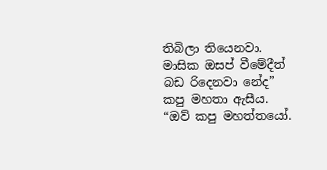තිබිලා තියෙනවා. මාසික ඔසප් වීමේදීත් බඩ රිදෙනවා නේද” කපු මහතා ඇසීය. “ඔව් කපු මහත්තයෝ.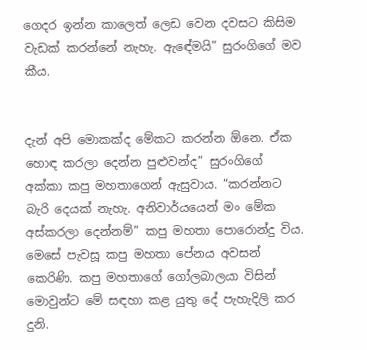ගෙදර ඉන්න කාලෙත් ලෙඩ වෙන දවසට කිසිම වැඩක් කරන්නේ නැහැ. ඇඳේමයි” සුරංගිගේ මව කීය.


දැන් අපි මොකක්ද මේකට කරන්න ඕනෙ. ඒක හොඳ කරලා දෙන්න පුළුවන්ද” සුරංගිගේ අක්කා කපු මහතාගෙන් ඇසුවාය. “කරන්නට බැරි දෙයක් නැහැ. අනිවාර්යයෙන් මං මේක අස්කරලා දෙන්නම්” කපු මහතා පොරොන්දු විය. මෙසේ පැවසූ කපු මහතා පේනය අවසන් කෙරිණි. කපු මහතාගේ ගෝලබාලයා විසින් මොවුන්ට මේ සඳහා කළ යුතු දේ පැහැදිලි කර දුනි.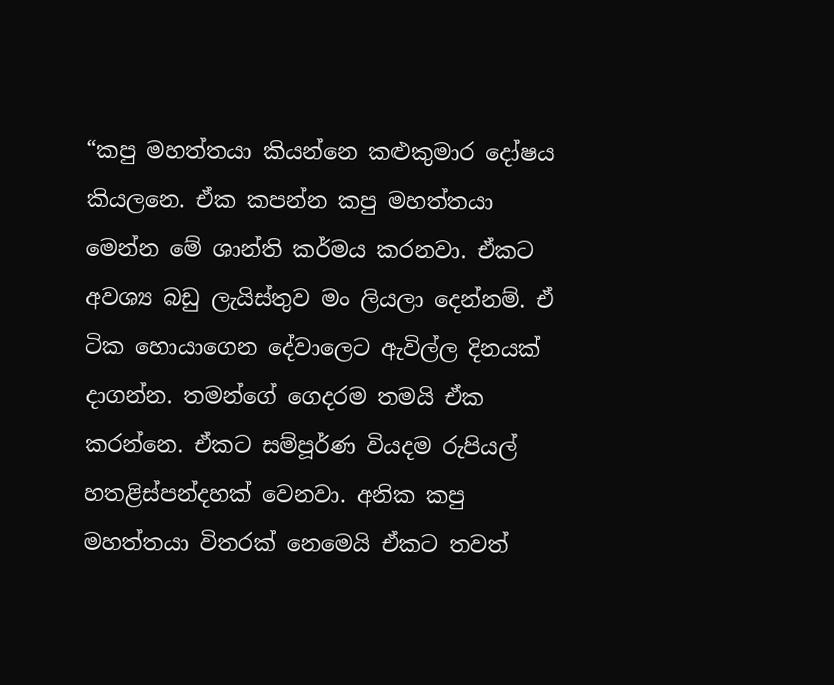“කපු මහත්තයා කියන්නෙ කළුකුමාර දෝෂය කියලනෙ. ඒක කපන්න කපු මහත්තයා මෙන්න මේ ශාන්ති කර්මය කරනවා. ඒකට අවශ්‍ය බඩු ලැයිස්තුව මං ලියලා දෙන්නම්. ඒ ටික හොයාගෙන දේවාලෙට ඇවිල්ල දිනයක් දාගන්න. තමන්ගේ ගෙදරම තමයි ඒක කරන්නෙ. ඒකට සම්පූර්ණ වියදම රුපියල් හතළිස්පන්දහක් වෙනවා. අනික කපු මහත්තයා විතරක් නෙමෙයි ඒකට තවත්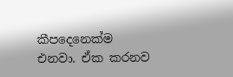කීපදෙනෙක්ම එනවා. ඒක කරනව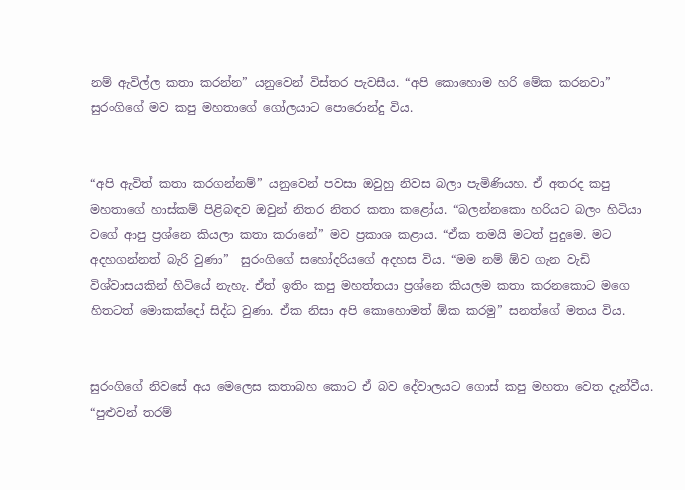නම් ඇවිල්ල කතා කරන්න” යනුවෙන් විස්තර පැවසීය. “අපි කොහොම හරි මේක කරනවා” සුරංගිගේ මව කපු මහතාගේ ගෝලයාට පොරොන්දු විය.


“අපි ඇවිත් කතා කරගන්නම්” යනුවෙන් පවසා ඔවුහු නිවස බලා පැමිණියහ. ඒ අතරද කපු මහතාගේ හාස්කම් පිළිබඳව ඔවුන් නිතර නිතර කතා කළෝය. “බලන්නකො හරියට බලං හිටියා වගේ ආපු ප්‍රශ්නෙ කියලා කතා කරානේ” මව ප්‍රකාශ කළාය. “ඒක තමයි මටත් පුදුමෙ. මට අදහගන්නත් බැරි වුණා”  සුරංගිගේ සහෝදරියගේ අදහස විය. “මම නම් ඕව ගැන වැඩි විශ්වාසයකින් හිටියේ නැහැ. ඒත් ඉතිං කපු මහත්තයා ප්‍රශ්නෙ කියලම කතා කරනකොට මගෙ හිතටත් මොකක්දෝ සිද්ධ වුණා. ඒක නිසා අපි කොහොමත් ඕක කරමු” සනත්ගේ මතය විය.


සුරංගිගේ නිවසේ අය මෙලෙස කතාබහ කොට ඒ බව දේවාලයට ගොස් කපු මහතා වෙත දැන්වීය. “පුළුවන් තරම්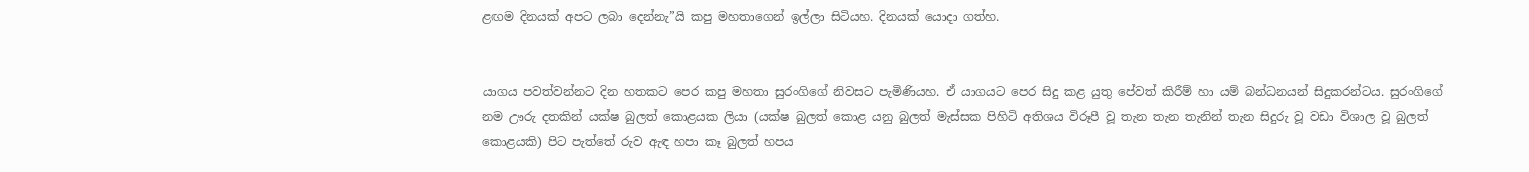ළඟම දිනයක් අපට ලබා දෙන්නැ”යි කපු මහතාගෙන් ඉල්ලා සිටියහ. දිනයක් යොදා ගත්හ.


යාගය පවත්වන්නට දින හතකට පෙර කපු මහතා සුරංගිගේ නිවසට පැමිණියහ. ඒ යාගයට පෙර සිදු කළ යුතු පේවත් කිරීම් හා යම් බන්ධනයන් සිදුකරන්ටය. සුරංගිගේ නම ඌරු දතකින් යක්ෂ බුලත් කොළයක ලියා (යක්ෂ බුලත් කොළ යනු බුලත් මැස්සක පිහිටි අතිශය විරූපී වූ තැන තැන තැනින් තැන සිදුරු වූ වඩා විශාල වූ බුලත් කොළයකි) පිට පැත්තේ රුව ඇඳ හපා කෑ බුලත් හපය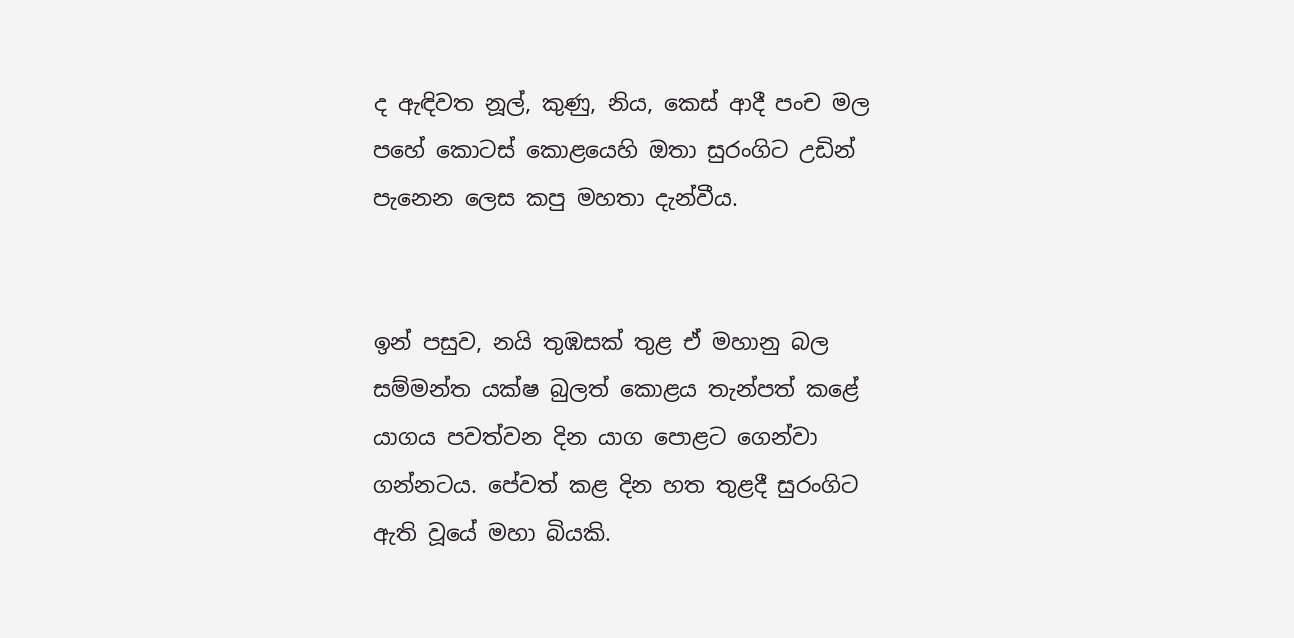ද ඇඳිවත නූල්, කුණු, නිය, කෙස් ආදී පංච මල පහේ කොටස් කොළයෙහි ඔතා සුරංගිට උඩින් පැනෙන ලෙස කපු මහතා දැන්වීය.


ඉන් පසුව, නයි තුඹසක් තුළ ඒ මහානු බල සම්මන්ත යක්ෂ බුලත් කොළය තැන්පත් කළේ යාගය පවත්වන දින යාග පොළට ගෙන්වා ගන්නටය. පේවත් කළ දින හත තුළදී සුරංගිට ඇති වූයේ මහා බියකි.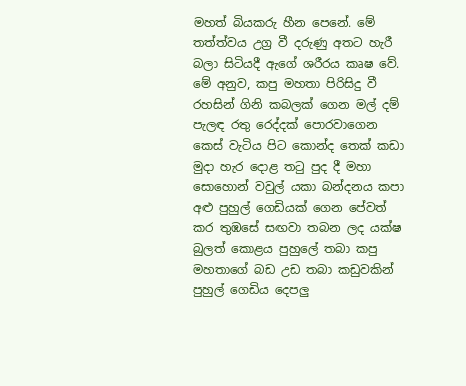මහත් බියකරු හීන පෙනේ. මේ තත්ත්වය උග්‍ර වී දරුණු අතට හැරී බලා සිටියදී ඇගේ ශරීරය කෘෂ වේ. මේ අනුව, කපු මහතා පිරිසිදු වී රහසින් ගිනි කබලක් ගෙන මල් දම් පැලඳ රතු රෙද්දක් පොරවාගෙන කෙස් වැටිය පිට කොන්ද තෙක් කඩා මුදා හැර දොළ තටු පුද දී මහා සොහොන් වවුල් යකා බන්දනය කපා අළු පුහුල් ගෙඩියක් ගෙන පේවත් කර තුඹසේ සඟවා තබන ලද යක්ෂ බුලත් කොළය පුහුලේ තබා කපු මහතාගේ බඩ උඩ තබා කඩුවකින් පුහුල් ගෙඩිය දෙපලු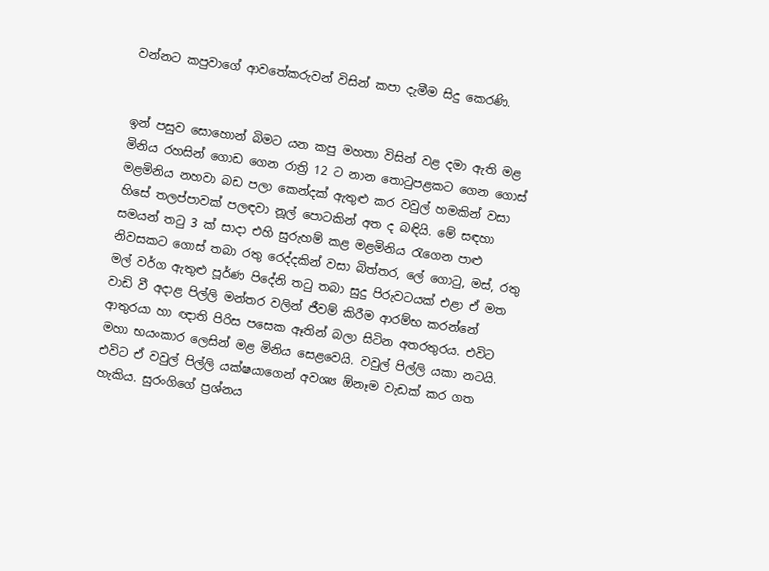වන්නට කපුවාගේ ආවතේකරුවන් විසින් කපා දැමීම සිදු කෙරණි.


ඉන් පසුව සොහොන් බිමට යන කපු මහතා විසින් වළ දමා ඇති මළ මිනිය රහසින් ගොඩ ගෙන රාත්‍රි 12 ට නාන තොටුපළකට ගෙන ගොස් මළමිනිය නහවා බඩ පලා කෙන්දක් ඇතුළු කර වවුල් හමකින් වසා හිසේ තලප්පාවක් පලඳවා නූල් පොටකින් අත ද බඳියි. මේ සඳහා සමයන් තටු 3 ක් සාදා එහි සුරුහම් කළ මළමිනිය රැගෙන පාළු නිවසකට ගොස් තබා රතු රෙද්දකින් වසා බිත්තර, ලේ ගොටු, මස්, රතු මල් වර්ග ඇතුළු පූර්ණ පිදේනි තටු තබා සුදු පිරුවටයක් එළා ඒ මත වාඩි වී අදාළ පිල්ලි මන්තර වලින් ජීවම් කිරීම ආරම්භ කරන්නේ ආතුරයා හා ඥාති පිරිස පසෙක ඈතින් බලා සිටින අතරතුරය. එවිට මහා භයංකාර ලෙසින් මළ මිනිය සෙළවෙයි. වවුල් පිල්ලි යකා නටයි. එවිට ඒ වවුල් පිල්ලි යක්ෂයාගෙන් අවශ්‍ය ඕනෑම වැඩක් කර ගත හැකිය. සුරංගිගේ ප්‍රශ්නය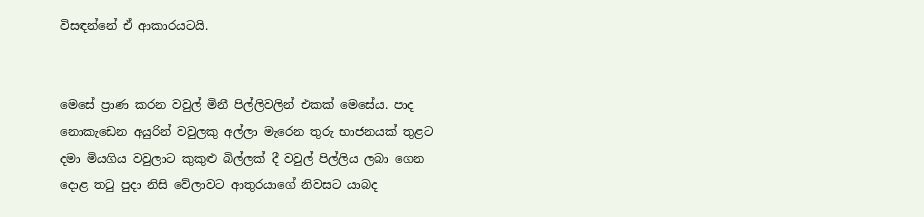විසඳන්නේ ඒ ආකාරයටයි.


මෙසේ ප්‍රාණ කරන වවුල් මිනී පිල්ලිවලින් එකක් මෙසේය. පාද නොකැඩෙන අයුරින් වවුලකු අල්ලා මැරෙන තුරු භාජනයක් තුළට දමා මියගිය වවුලාට කුකුළු බිල්ලක් දී වවුල් පිල්ලිය ලබා ගෙන දොළ තටු පුදා නිසි වේලාවට ආතුරයාගේ නිවසට යාබද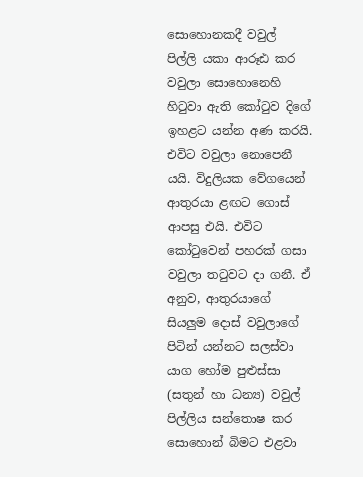සොහොනකදී වවුල් පිල්ලි යකා ආරූඪ කර වවුලා සොහොනෙහි හිටුවා ඇති කෝටුව දිගේ ඉහළට යන්න අණ කරයි. එවිට වවුලා නොපෙනී යයි. විදුලියක වේගයෙන් ආතුරයා ළඟට ගොස් ආපසු එයි. එවිට කෝටුවෙන් පහරක් ගසා වවුලා තටුවට දා ගනී. ඒ අනුව, ආතුරයාගේ සියලුම දොස් වවුලාගේ පිටින් යන්නට සලස්වා යාග හෝම පුළුස්සා (සතුන් හා ධන්‍ය) වවුල් පිල්ලිය සන්තොෂ කර සොහොන් බිමට එළවා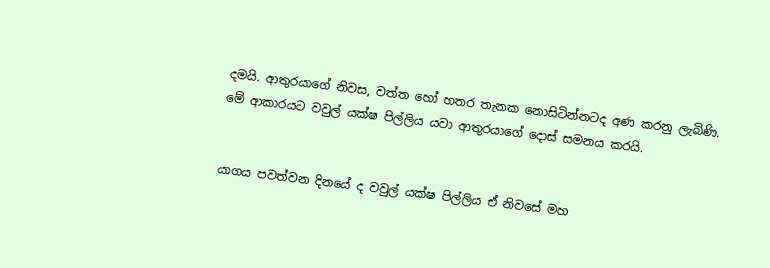දමයි. ආතුරයාගේ නිවස, වත්ත හෝ හතර තැනක නොසිටින්නටද අණ කරනු ලැබිණි. මේ ආකාරයට වවුල් යක්ෂ පිල්ලිය යවා ආතුරයාගේ දොස් සමනය කරයි.


යාගය පවත්වන දිනයේ ද වවුල් යක්ෂ පිල්ලිය ඒ නිවසේ මහ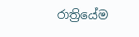රාත්‍රියේම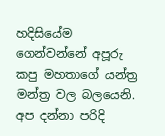හදිසියේම ගෙන්වන්නේ අපූරු කපු මහතාගේ යන්ත්‍ර මන්ත්‍ර වල බලයෙනි. අප දන්නා පරිදි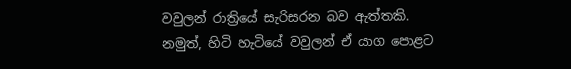වවුලන් රාත්‍රියේ සැරිසරන බව ඇත්තකි. නමුත්, හිටි හැටියේ වවුලන් ඒ යාග පොළට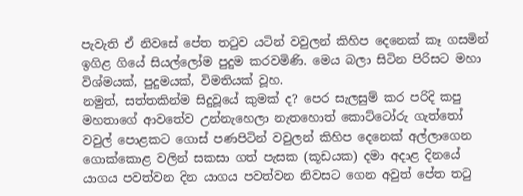පැවැති ඒ නිවසේ පේත තටුව යටින් වවුලන් කිහිප දෙනෙක් කෑ ගසමින් ඉගිළ ගියේ සියල්ලෝම පුදුම කරවමිණි. මෙය බලා සිටින පිරිසට මහා විශ්මයක්, පුදුමයක්, විමතියක් වූහ.
නමුත්, සත්තකින්ම සිදුවූයේ කුමක් ද? පෙර සැලසුම් කර පරිදි කපු මහතාගේ ආවතේව උන්නැහෙලා නැතහොත් කොට්ටෝරු ගැත්තෝ වවුල් පොළකට ගොස් පණපිටින් වවුලන් කිහිප දෙනෙක් අල්ලාගෙන ගොක්කොළ වලින් සකසා ගත් පැසක (කූඩයක) දමා අදාළ දිනයේ යාගය පවත්වන දින යාගය පවත්වන නිවසට ගෙන අවුත් පේත තටු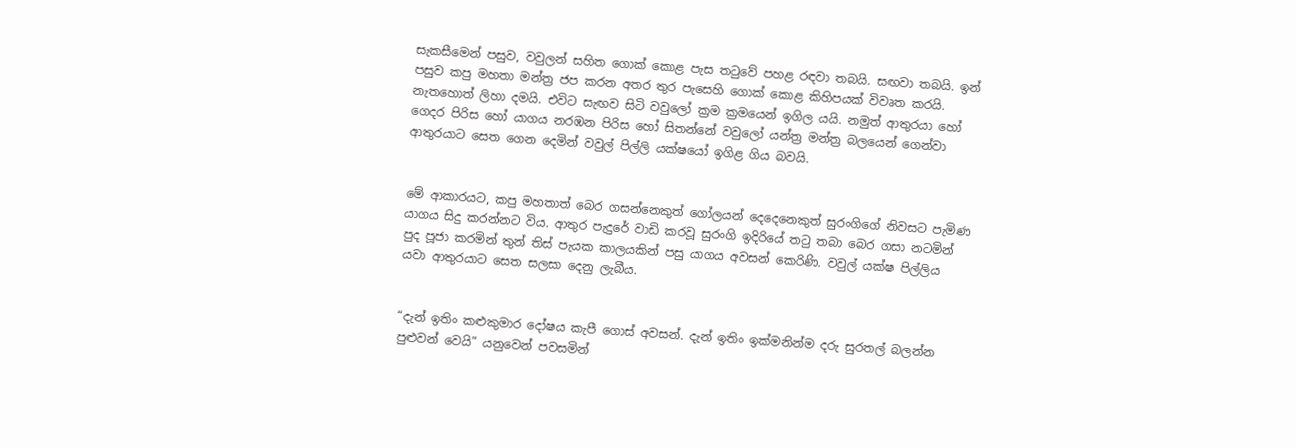සැකසීමෙන් පසුව, වවුලන් සහිත ගොක් කොළ පැස තටුවේ පහළ රඳවා තබයි. සඟවා තබයි. ඉන් පසුව කපු මහතා මන්ත්‍ර ජප කරන අතර තුර පැසෙහි ගොක් කොළ කිහිපයක් විවෘත කරයි. නැතහොත් ලිහා දමයි. එවිට සැඟව සිටි වවුලෝ ක්‍රම ක්‍රමයෙන් ඉගිල යයි. නමුත් ආතුරයා හෝ ගෙදර පිරිස හෝ යාගය නරඹන පිරිස හෝ සිතන්නේ වවුලෝ යන්ත්‍ර මන්ත්‍ර බලයෙන් ගෙන්වා ආතුරයාට සෙත ගෙන දෙමින් වවුල් පිල්ලි යක්ෂයෝ ඉගිළ ගිය බවයි.


මේ ආකාරයට, කපු මහතාත් බෙර ගසන්නෙකුත් ගෝලයන් දෙදෙනෙකුත් සුරංගිගේ නිවසට පැමිණ යාගය සිදු කරන්නට විය. ආතුර පැදුරේ වාඩි කරවූ සුරංගි ඉදිරියේ තටු තබා බෙර ගසා නටමින් පුද පූජා කරමින් තුන් තිස් පැයක කාලයකින් පසු යාගය අවසන් කෙරිණි. වවුල් යක්ෂ පිල්ලිය යවා ආතුරයාට සෙත සලසා දෙනු ලැබීය.


“දැන් ඉතිං කළුකුමාර දෝෂය කැපී ගොස් අවසන්. දැන් ඉතිං ඉක්මනින්ම දරු සුරතල් බලන්න පුළුවන් වෙයි” යනුවෙන් පවසමින්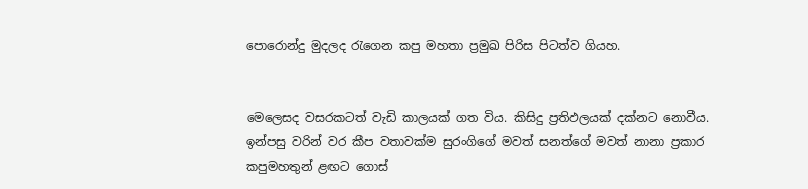පොරොන්දු මුදලද රැගෙන කපු මහතා ප්‍රමුඛ පිරිස පිටත්ව ගියහ.


මෙලෙසද වසරකටත් වැඩි කාලයක් ගත විය. කිසිදු ප්‍රතිඵලයක් දක්නට නොවීය. ඉන්පසු වරින් වර කීප වතාවක්ම සුරංගිගේ මවත් සනත්ගේ මවත් නානා ප්‍රකාර කපුමහතුන් ළඟට ගොස්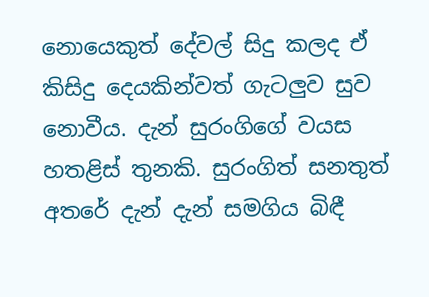නොයෙකුත් දේවල් සිදු කලද ඒ කිසිදු දෙයකින්වත් ගැටලුව සුව නොවීය. දැන් සුරංගිගේ වයස හතළිස් තුනකි. සුරංගිත් සනතුත් අතරේ දැන් දැන් සමගිය බිඳී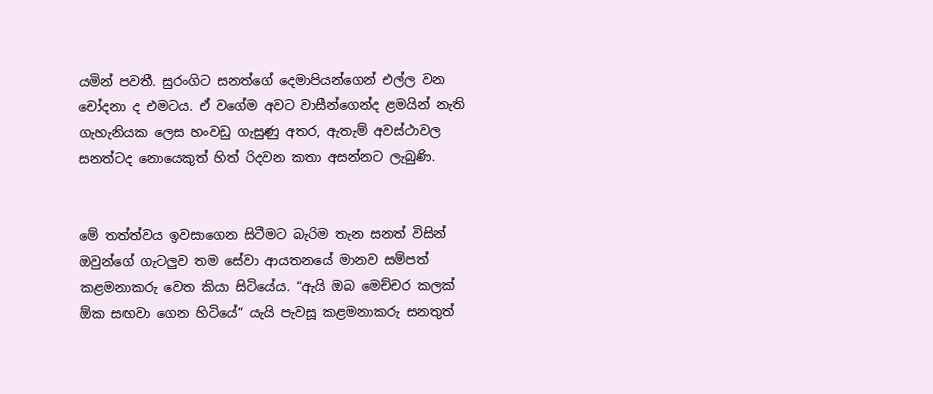යමින් පවතී. සුරංගිට සනත්ගේ දෙමාපියන්ගෙන් එල්ල වන චෝදනා ද එමටය. ඒ වගේම අවට වාසීන්ගෙන්ද ළමයින් නැති ගැහැනියක ලෙස හංවඩු ගැසුණු අතර, ඇතැම් අවස්ථාවල සනත්ටද නොයෙකුත් හිත් රිදවන කතා අසන්නට ලැබුණි.


මේ තත්ත්වය ඉවසාගෙන සිටීමට බැරිම තැන සනත් විසින් ඔවුන්ගේ ගැටලුව තම සේවා ආයතනයේ මානව සම්පත් කළමනාකරු වෙත කියා සිටියේය. “ඇයි ඔබ මෙච්චර කලක් ඕක සඟවා ගෙන හිටියේ” යැයි පැවසූ කළමනාකරු සනතුත්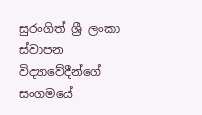සුරංගිත් ශ්‍රී ලංකා ස්වාපන විද්‍යාවේදීන්ගේ සංගමයේ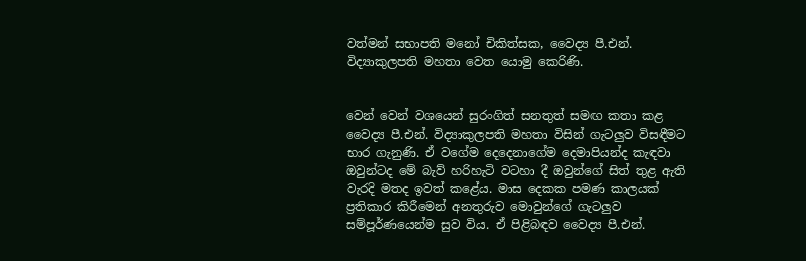වත්මන් සභාපති මනෝ චිකිත්සක, වෛද්‍ය පී.එන්. විද්‍යාකුලපති මහතා වෙත යොමු කෙරිණි.


වෙන් වෙන් වශයෙන් සුරංගිත් සනතුත් සමඟ කතා කළ වෛද්‍ය පී.එන්. විද්‍යාකුලපති මහතා විසින් ගැටලුව විසඳීමට භාර ගැනුණි. ඒ වගේම දෙදෙනාගේම දෙමාපියන්ද කැඳවා ඔවුන්ටද මේ බැව් හරිහැටි වටහා දී ඔවුන්ගේ සිත් තුළ ඇති වැරදි මතද ඉවත් කළේය. මාස දෙකක පමණ කාලයක් ප්‍රතිකාර කිරීමෙන් අනතුරුව මොවුන්ගේ ගැටලුව සම්පූර්ණයෙන්ම සුව විය. ඒ පිළිබඳව වෛද්‍ය පී.එන්.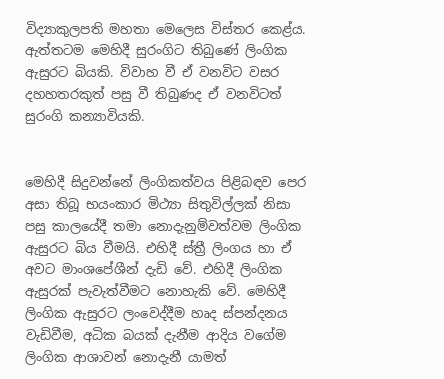විද්‍යාකුලපති මහතා මෙලෙස විස්තර කෙළ්ය.
ඇත්තටම මෙහිදී සුරංගිට තිබුණේ ලිංගික ඇසුරට බියකි. විවාහ වී ඒ වනවිට වසර දහහතරකුත් පසු වී තිබුණද ඒ වනවිටත් සුරංගි කන්‍යාවියකි.


මෙහිදී සිදුවන්නේ ලිංගිකත්වය පිළිබඳව පෙර අසා තිබූ භයංකාර මිථ්‍යා සිතුවිල්ලක් නිසා පසු කාලයේදී තමා නොදැනුම්වත්වම ලිංගික ඇසුරට බිය වීමයි. එහිදී ස්ත්‍රී ලිංගය හා ඒ අවට මාංශපේශීන් දැඩි වේ. එහිදී ලිංගික ඇසුරක් පැවැත්වීමට නොහැකි වේ. මෙහිදී ලිංගික ඇසුරට ලංවෙද්දීම හෘද ස්පන්දනය වැඩිවීම, අධික බයක් දැනීම ආදිය වගේම ලිංගික ආශාවන් නොදැනී යාමත්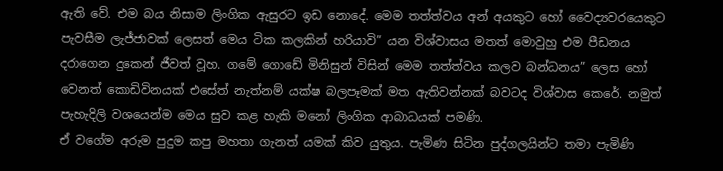ඇති වේ. එම බය නිසාම ලිංගික ඇසුරට ඉඩ නොදේ. මෙම තත්ත්වය අන් අයකුට හෝ වෛද්‍යවරයෙකුට පැවසීම ලැජ්ජාවක් ලෙසත් මෙය ටික කලකින් හරියාවි” යන විශ්වාසය මතත් මොවුහු එම පීඩනය දරාගෙන දුකෙන් ජීවත් වූහ. ගමේ ගොඩේ මිනිසුන් විසින් මෙම තත්ත්වය කලව බන්ධනය” ලෙස හෝ වෙනත් කොඩිවිනයක් එසේත් නැත්නම් යක්ෂ බලපෑමක් මත ඇතිවන්නක් බවටද විශ්වාස කෙරේ. නමුත් පැහැදිලි වශයෙන්ම මෙය සුව කළ හැකි මනෝ ලිංගික ආබාධයක් පමණි.
ඒ වගේම අරුම පුදුම කපු මහතා ගැනත් යමක් කිව යුතුය. පැමිණ සිටින පුද්ගලයින්ට තමා පැමිණි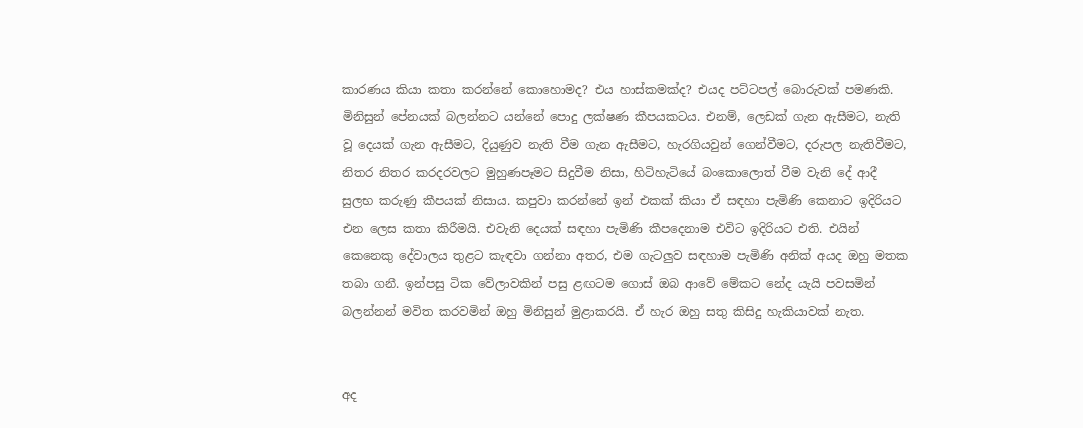කාරණය කියා කතා කරන්නේ කොහොමද? එය හාස්කමක්ද? එයද පට්ටපල් බොරුවක් පමණකි. මිනිසුන් පේනයක් බලන්නට යන්නේ පොදු ලක්ෂණ කීපයකටය. එනම්, ලෙඩක් ගැන ඇසීමට, නැති වූ දෙයක් ගැන ඇසීමට, දියුණුව නැති වීම ගැන ඇසීමට, හැරගියවුන් ගෙන්වීමට, දරුපල නැතිවීමට, නිතර නිතර කරදරවලට මුහුණපෑමට සිදුවීම නිසා, හිටිහැටියේ බංකොලොත් වීම වැනි දේ ආදී සුලභ කරුණු කීපයක් නිසාය. කපුවා කරන්නේ ඉන් එකක් කියා ඒ සඳහා පැමිණි කෙනාට ඉදිරියට එන ලෙස කතා කිරීමයි. එවැනි දෙයක් සඳහා පැමිණි කීපදෙනාම එවිට ඉදිරියට එති. එයින් කෙනෙකු දේවාලය තුළට කැඳවා ගන්නා අතර, එම ගැටලුව සඳහාම පැමිණි අනික් අයද ඔහු මතක තබා ගනී. ඉන්පසු ටික වේලාවකින් පසු ළඟටම ගොස් ඔබ ආවේ මේකට නේද යැයි පවසමින් බලන්නන් මවිත කරවමින් ඔහු මිනිසුන් මුළාකරයි. ඒ හැර ඔහු සතු කිසිදු හැකියාවක් නැත.


අද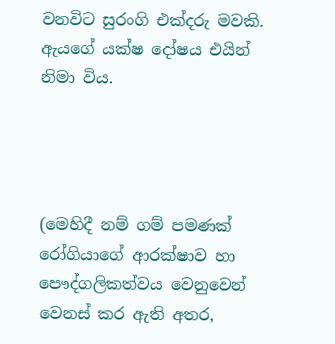වනවිට සුරංගි එක්දරු මවකි. ඇයගේ යක්ෂ දෝෂය එයින් නිමා විය.




(මෙහිදී නම් ගම් පමණක් රෝගියාගේ ආරක්ෂාව හා පෞද්ගලිකත්වය වෙනුවෙන් වෙනස් කර ඇති අතර,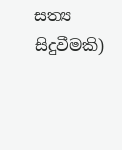සත්‍ය සිදුවීමකි)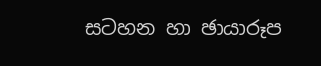සටහන හා ඡායාරූප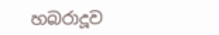හබරාදූව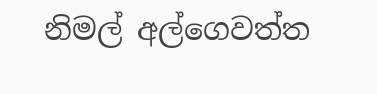නිමල් අල්ගෙවත්ත